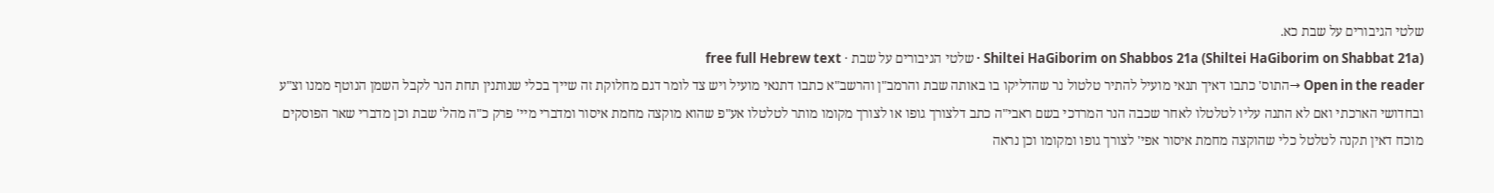שלטי הגיבורים על שבת כא.
Shiltei HaGiborim on Shabbos 21a (Shiltei HaGiborim on Shabbat 21a) · שלטי הגיבורים על שבת · free full Hebrew text
Open in the reader →התוס' כתבו דאיך תנאי מועיל להתיר טלטול נר שהדליקו בו באותה שבת והרמב"ן והרשב"א כתבו דתנאי מועיל ויש צד לומר דגם מחלוקת זה שייך בכלי שנותנין תחת הנר לקבל השמן הנוטף ממנו וצ"ע ובחדושי הארכתי ואם לא התנה עליו לטלטלו לאחר שכבה הנר המרדכי בשם ראבי"ה כתב דלצורך גופו או לצורך מקומו מותר לטלטלו אע"פ שהוא מוקצה מחמת איסור ומדברי מיי' פרק כ"ה מהל' שבת וכן מדברי שאר הפוסקים מוכח דאין תקנה לטלטל כלי שהוקצה מחמת איסור אפי' לצורך גופו ומקומו וכן נראה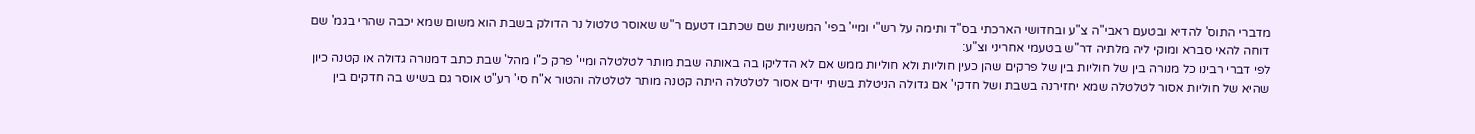מדברי התוס' להדיא ובטעם ראבי"ה צ"ע ובחדושי הארכתי בס"ד ותימה על רש"י ומיי' בפי' המשניות שם שכתבו דטעם ר"ש שאוסר טלטול נר הדולק בשבת הוא משום שמא יכבה שהרי בגמ' שם דוחה להאי סברא ומוקי ליה מלתיה דר"ש בטעמי אחריני וצ"ע:
לפי דברי רבינו כל מנורה בין של חוליות בין של פרקים שהן כעין חוליות ולא חוליות ממש אם לא הדליקו בה באותה שבת מותר לטלטלה ומיי' פרק כ"ו מהל' שבת כתב דמנורה גדולה או קטנה כיון שהיא של חוליות אסור לטלטלה שמא יחזירנה בשבת ושל חדקי' אם גדולה הניטלת בשתי ידים אסור לטלטלה היתה קטנה מותר לטלטלה והטור א"ח סי' רע"ט אוסר גם בשיש בה חדקים בין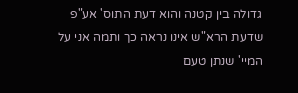גדולה בין קטנה והוא דעת התוס' אע"פ שדעת הרא"ש אינו נראה כך ותמה אני על המיי' שנתן טעם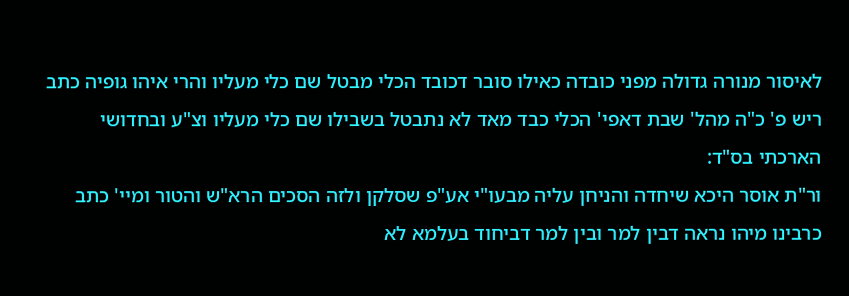לאיסור מנורה גדולה מפני כובדה כאילו סובר דכובד הכלי מבטל שם כלי מעליו והרי איהו גופיה כתב ריש פ' כ"ה מהל' שבת דאפי' הכלי כבד מאד לא נתבטל בשבילו שם כלי מעליו וצ"ע ובחדושי הארכתי בס"ד:
ור"ת אוסר היכא שיחדה והניחן עליה מבעו"י אע"פ שסלקן ולזה הסכים הרא"ש והטור ומיי' כתב כרבינו מיהו נראה דבין למר ובין למר דביחוד בעלמא לא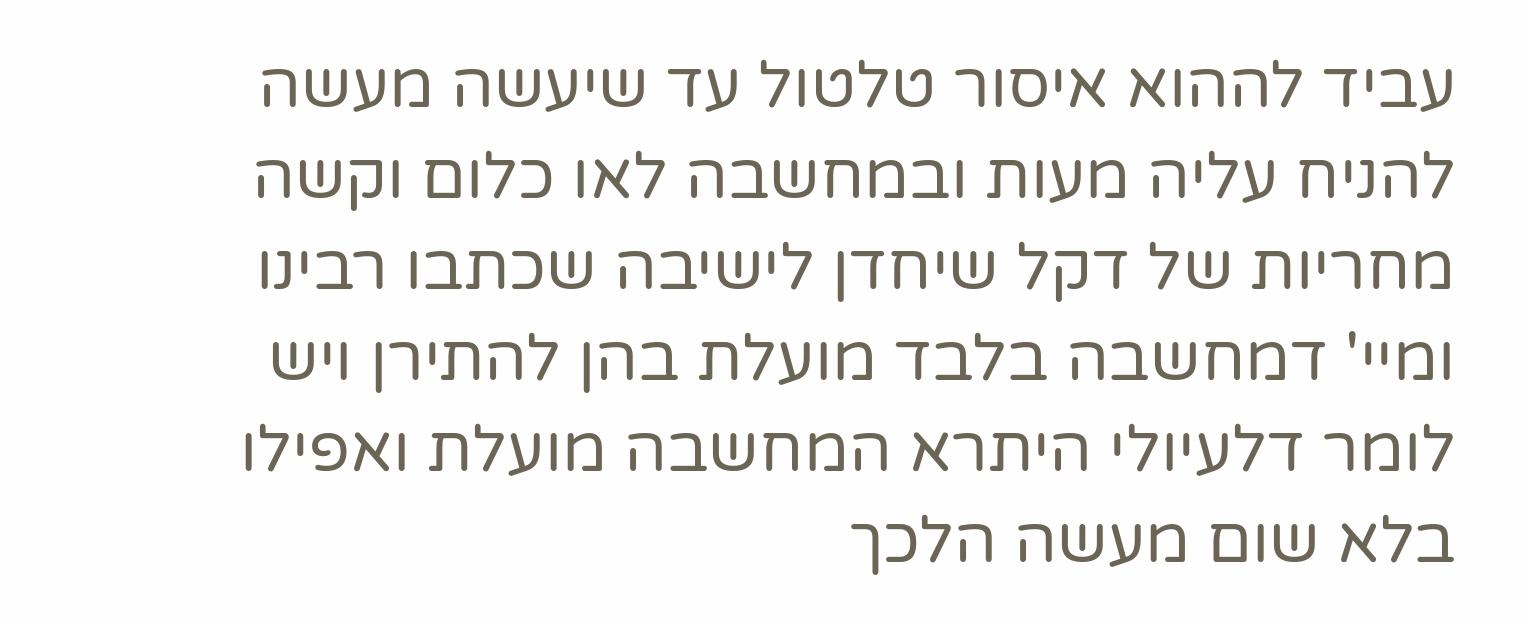עביד לההוא איסור טלטול עד שיעשה מעשה להניח עליה מעות ובמחשבה לאו כלום וקשה מחריות של דקל שיחדן לישיבה שכתבו רבינו ומיי' דמחשבה בלבד מועלת בהן להתירן ויש לומר דלעיולי היתרא המחשבה מועלת ואפילו בלא שום מעשה הלכך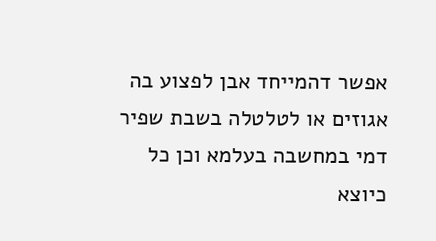אפשר דהמייחד אבן לפצוע בה אגוזים או לטלטלה בשבת שפיר דמי במחשבה בעלמא וכן כל כיוצא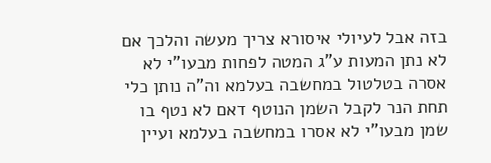בזה אבל לעיולי איסורא צריך מעשה והלכך אם לא נתן המעות ע"ג המטה לפחות מבעו"י לא אסרה בטלטול במחשבה בעלמא וה"ה נותן כלי תחת הנר לקבל השמן הנוטף דאם לא נטף בו שמן מבעו"י לא אסרו במחשבה בעלמא ועיין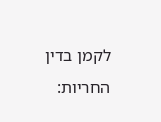לקמן בדין החריות: